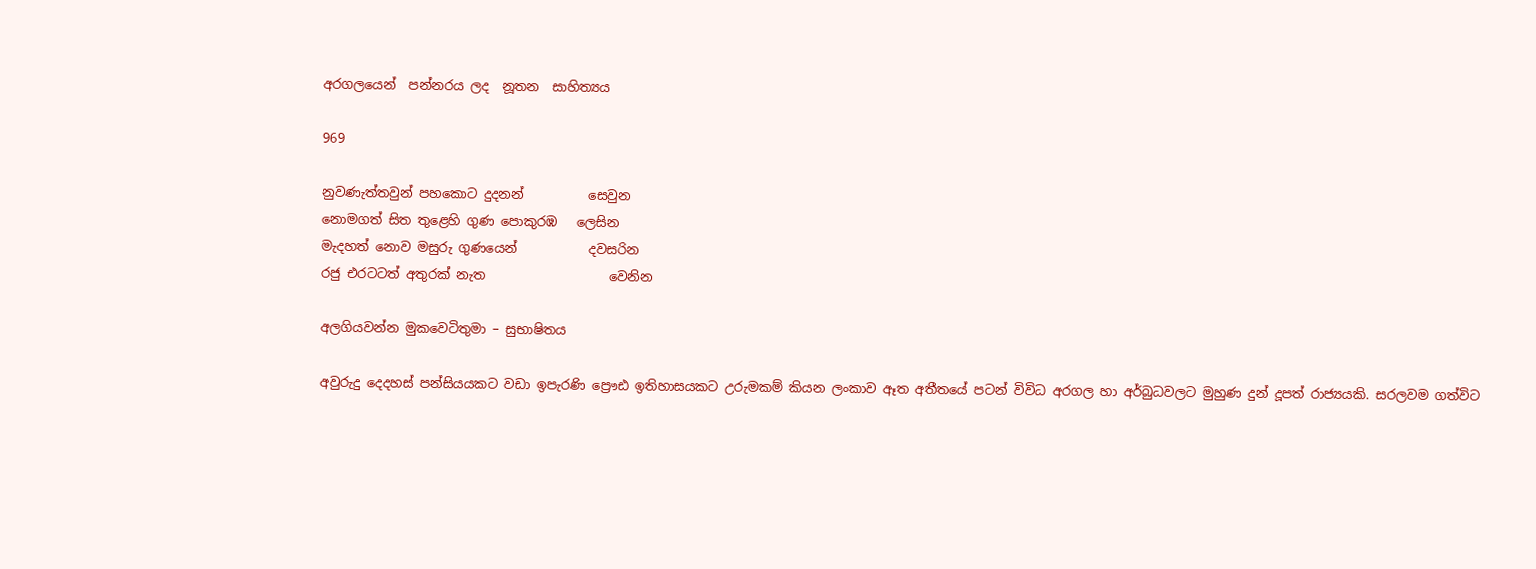අරගලයෙන්  පන්නරය ලද  නූතන  සාහිත්‍යය

969

නුවණැත්තවුන් පහකොට දුදනන්          සෙවුන
නොමගත් සිත තුළෙහි ගුණ පොකුරඹ   ලෙසින
මැදහත් නොව මසුරු ගුණයෙන්           දවසරින
රජු එරටටත් අතුරක් නැත                   වෙනින

අලගියවන්න මුකවෙටිතුමා – සුභාෂිතය

අවුරුදු දෙදහස් පන්සියයකට වඩා ඉපැරණි ප්‍රෞඪ ඉතිහාසයකට උරුමකම් කියන ලංකාව ඈත අතීතයේ පටන් විවිධ අරගල හා අර්බුධවලට මුහුණ දුන් දූපත් රාජ්‍යයකි. සරලවම ගත්විට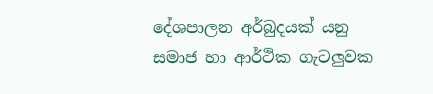දේශපාලන අර්බුදයක් යනු සමාජ හා ආර්ථික ගැටලුවක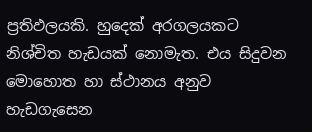ප්‍රතිඵලයකි. හුදෙක් අරගලයකට නිශ්චිත හැඩයක් නොමැත. එය සිදුවන මොහොත හා ස්ථානය අනුව හැඩගැසෙන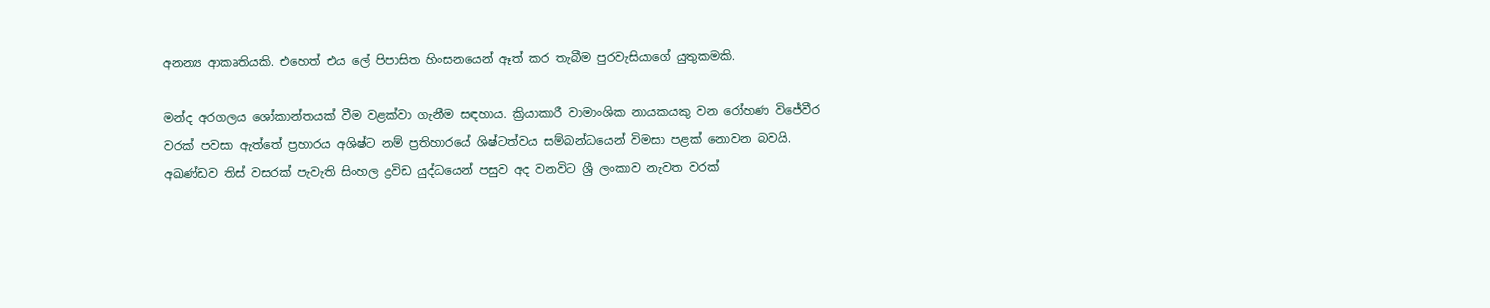අනන්‍ය ආකෘතියකි. එහෙත් එය ලේ පිපාසිත හිංසනයෙන් ඈත් කර තැබීම පුරවැසියාගේ යුතුකමකි.

මන්ද අරගලය ශෝකාන්තයක් වීම වළක්වා ගැනීම සඳහාය. ක්‍රියාකාරී වාමාංශික නායකයකු වන රෝහණ විජේවීර වරක් පවසා ඇත්තේ ප්‍රහාරය අශිෂ්ට නම් ප්‍රතිහාරයේ ශිෂ්ටත්වය සම්බන්ධයෙන් විමසා පළක් නොවන බවයි. අඛණ්ඩව තිස් වසරක් පැවැති සිංහල ද්‍රවිඩ යුද්ධයෙන් පසුව අද වනවිට ශ්‍රී ලංකාව නැවත වරක්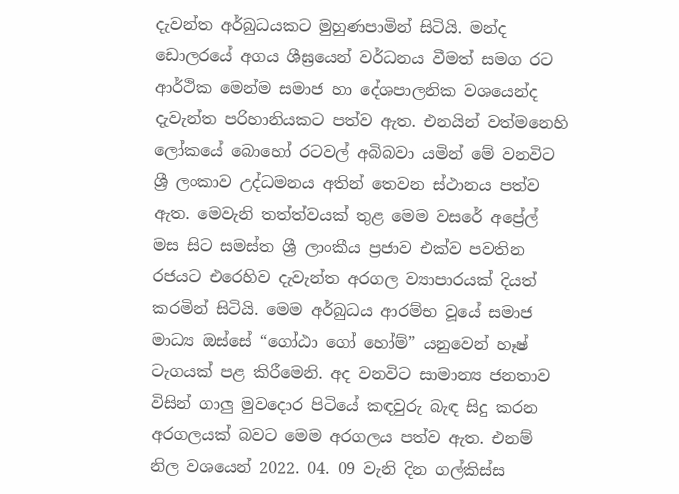දැවන්ත අර්බුධයකට මුහුණපාමින් සිටියි. මන්ද ඩොලරයේ අගය ශීඝ්‍රයෙන් වර්ධනය වීමත් සමග රට ආර්ථික මෙන්ම සමාජ හා දේශපාලනික වශයෙන්ද දැවැන්ත පරිහානියකට පත්ව ඇත. එනයින් වත්මනෙහි ලෝකයේ බොහෝ රටවල් අබිබවා යමින් මේ වනවිට ශ්‍රී ලංකාව උද්ධමනය අතින් තෙවන ස්ථානය පත්ව ඇත. මෙවැනි තත්ත්වයක් තුළ මෙම වසරේ අප්‍රේල් මස සිට සමස්ත ශ්‍රී ලාංකීය ප්‍රජාව එක්ව පවතින රජයට එරෙහිව දැවැන්ත අරගල ව්‍යාපාරයක් දියත් කරමින් සිටියි. මෙම අර්බුධය ආරම්භ වූයේ සමාජ මාධ්‍ය ඔස්සේ “ගෝඨා ගෝ හෝම්” යනුවෙන් හෑෂ් ටැගයක් පළ කිරීමෙනි. අද වනවිට සාමාන්‍ය ජනතාව විසින් ගාලු මුවදොර පිටියේ කඳවුරු බැඳ සිදු කරන අරගලයක් බවට මෙම අරගලය පත්ව ඇත. එනම් නිල වශයෙන් 2022. 04. 09 වැනි දින ගල්කිස්ස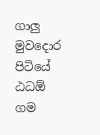ගාලු මුවදොර පිටියේ ඨධඕ ගම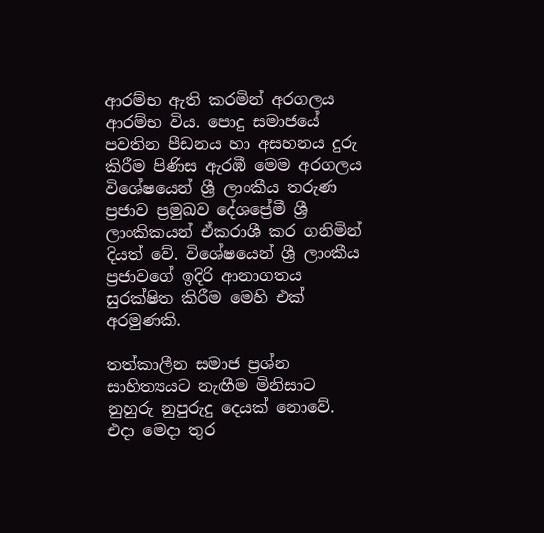ආරම්භ ඇති කරමින් අරගලය ආරම්භ විය. පොදු සමාජයේ පවතින පීඩනය හා අසහනය දුරු කිරීම පිණිස ඇරඹී මෙම අරගලය විශේෂයෙන් ශ්‍රී ලාංකීය තරුණ ප්‍රජාව ප්‍රමුඛව දේශප්‍රේමී ශ්‍රී ලාංකිකයන් ඒකරාශී කර ගනිමින් දියත් වේ. විශේෂයෙන් ශ්‍රී ලාංකීය ප්‍රජාවගේ ඉදිරි ආනාගතය සුරක්ෂිත කිරීම මෙහි එක් අරමුණකි.

තත්කාලීන සමාජ ප්‍රශ්න සාහිත්‍යයට නැඟීම මිනිසාට නුහුරු නුපුරුදු දෙයක් නොවේ. එදා මෙදා තුර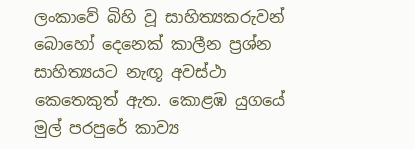ලංකාවේ බිහි වූ සාහිත්‍යකරුවන් බොහෝ දෙනෙක් කාලීන ප්‍රශ්න සාහිත්‍යයට නැඟූ අවස්ථා කෙතෙකුත් ඇත. කොළඹ යුගයේ මුල් පරපුරේ කාව්‍ය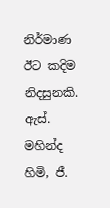නිර්මාණ ඊට කදිම නිදසුනකි. ඇස්. මහින්ද හිමි, ජී.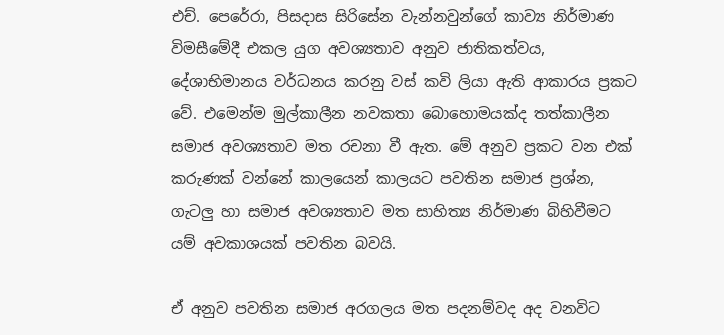එච්. පෙරේරා, පිසදාස සිරිසේන වැන්නවුන්ගේ කාව්‍ය නිර්මාණ විමසීමේදී එකල යුග අවශ්‍යතාව අනුව ජාතිකත්වය, දේශාභිමානය වර්ධනය කරනු වස් කවි ලියා ඇති ආකාරය ප්‍රකට වේ. එමෙන්ම මුල්කාලීන නවකතා බොහොමයක්ද තත්කාලීන සමාජ අවශ්‍යතාව මත රචනා වී ඇත. මේ අනුව ප්‍රකට වන එක් කරුණක් වන්නේ කාලයෙන් කාලයට පවතින සමාජ ප්‍රශ්න, ගැටලු හා සමාජ අවශ්‍යතාව මත සාහිත්‍ය නිර්මාණ බිහිවීමට යම් අවකාශයක් පවතින බවයි.

ඒ අනුව පවතින සමාජ අරගලය මත පදනම්වද අද වනවිට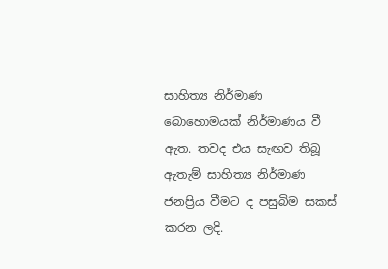සාහිත්‍ය නිර්මාණ බොහොමයක් නිර්මාණය වී ඇත. තවද එය සැඟව තිබූ ඇතැම් සාහිත්‍ය නිර්මාණ ජනප්‍රිය වීමට ද පසුබිම සකස් කරන ලදි.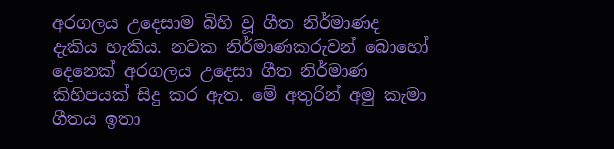අරගලය උදෙසාම බිහි වූ ගීත නිර්මාණද දැකිය හැකිය. නවක නිර්මාණකරුවන් බොහෝ දෙනෙක් අරගලය උදෙසා ගීත නිර්මාණ කිහිපයක් සිදු කර ඇත. මේ අතුරින් අමු කැමා ගීතය ඉතා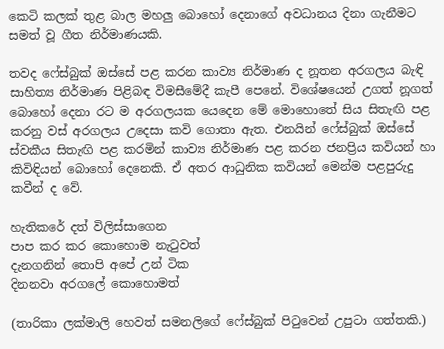කෙටි කලක් තුළ බාල මහලු බොහෝ දෙනාගේ අවධානය දිනා ගැනීමට සමත් වූ ගීත නිර්මාණයකි.

තවද ෆේස්බුක් ඔස්සේ පළ කරන කාව්‍ය නිර්මාණ ද නූතන අරගලය බැඳි සාහිත්‍ය නිර්මාණ පිළිබඳ විමසීමේදී කැපී පෙනේ. විශේෂයෙන් උගත් නූගත් බොහෝ දෙනා රට ම අරගලයක යෙදෙන මේ මොහොතේ සිය සිතැඟි පළ කරනු වස් අරගලය උදෙසා කවි ගොතා ඇත. එනයින් ෆේස්බුක් ඔස්සේ ස්වකීය සිතැඟි පළ කරමින් කාව්‍ය නිර්මාණ පළ කරන ජනප්‍රිය කවියන් හා කිවිඳියන් බොහෝ දෙනෙකි. ඒ අතර ආධුනික කවියන් මෙන්ම පළපුරුදු කවීන් ද වේ.

හැතිකරේ දත් විලිස්සාගෙන
පාප කර කර කොහොම නැටුවත්
දැනගනින් තොපි අපේ උන් ටික
දිනනවා අරගලේ කොහොමත්

(තාරිකා ලක්මාලි හෙවත් සමනලිගේ ෆේස්බුක් පිටුවෙන් උපුටා ගත්තකි.)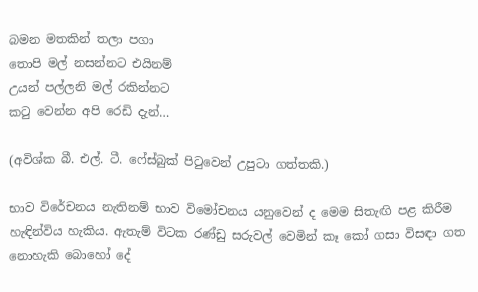බමන මතකින් තලා පගා
තොපි මල් නසන්නට එයිනම්
උයන් පල්ලනි මල් රකින්නට
කටු වෙන්න අපි රෙඩි දැන්…

(අවිශ්ක බී. එල්. ටී. ෆේස්බුක් පිටුවෙන් උපුටා ගත්තකි.)

භාව විරේචනය නැතිනම් භාව විමෝචනය යනුවෙන් ද මෙම සිතැඟි පළ කිරීම හැඳින්විය හැකිය. ඇතැම් විටක රණ්ඩු සරුවල් වෙමින් කෑ කෝ ගසා විසඳා ගත නොහැකි බොහෝ දේ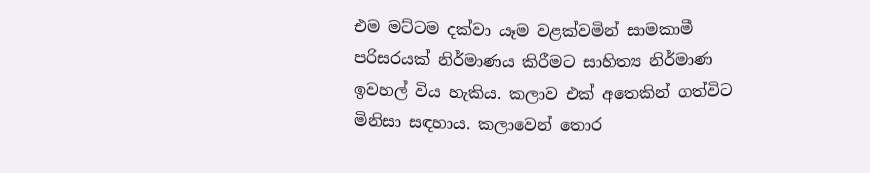එම මට්ටම දක්වා යෑම වළක්වමින් සාමකාමී පරිසරයක් නිර්මාණය කිරීමට සාහිත්‍ය නිර්මාණ ඉවහල් විය හැකිය. කලාව එක් අතෙකින් ගත්විට මිනිසා සඳහාය. කලාවෙන් තොර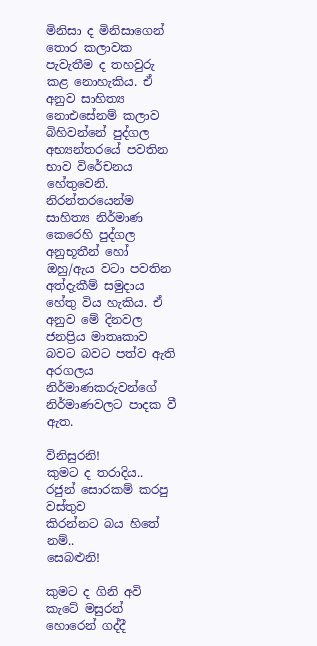මිනිසා ද මිනිසාගෙන් තොර කලාවක පැවැතීම ද තහවුරු කළ නොහැකිය. ඒ අනුව සාහිත්‍ය නොඑසේනම් කලාව බිහිවන්නේ පුද්ගල අභ්‍යන්තරයේ පවතින භාව විරේචනය හේතුවෙනි. නිරන්තරයෙන්ම සාහිත්‍ය නිර්මාණ කෙරෙහි පුද්ගල අනුභූතීන් හෝ ඔහු/ඇය වටා පවතින අත්දැකීම් සමුදාය හේතු විය හැකිය. ඒ අනුව මේ දිනවල ජනප්‍රිය මාතෘකාව බවට බවට පත්ව ඇති අරගලය නිර්මාණකරුවන්ගේ නිර්මාණවලට පාදක වී ඇත.

විනිසුරනි!
කුමට ද තරාදිය..
රජුන් සොරකම් කරපු වස්තුව
කිරන්නට බය හිතේ නම්..
සෙබළුනි!

කුමට ද ගිනි අවි
කැටේ මසුරන් හොරෙන් ගද්දී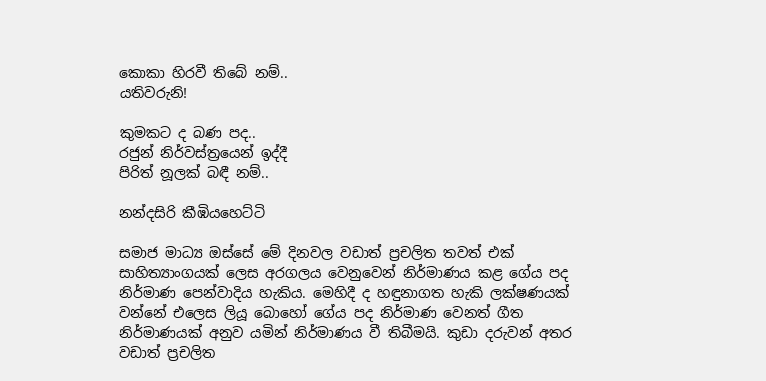කොකා හිරවී තිබේ නම්..
යතිවරුනි!

කුමකට ද බණ පද..
රජුන් නිර්වස්ත්‍රයෙන් ඉද්දී
පිරිත් නූලක් බඳී නම්..

නන්දසිරි කීඹියහෙට්ටි

සමාජ මාධ්‍ය ඔස්සේ මේ දිනවල වඩාත් ප්‍රචලිත තවත් එක් සාහිත්‍යාංගයක් ලෙස අරගලය වෙනුවෙන් නිර්මාණය කළ ගේය පද නිර්මාණ පෙන්වාදිය හැකිය. මෙහිදී ද හඳුනාගත හැකි ලක්ෂණයක් වන්නේ එලෙස ලියූ බොහෝ ගේය පද නිර්මාණ වෙනත් ගීත නිර්මාණයක් අනුව යමින් නිර්මාණය වී තිබීමයි. කුඩා දරුවන් අතර වඩාත් ප්‍රචලිත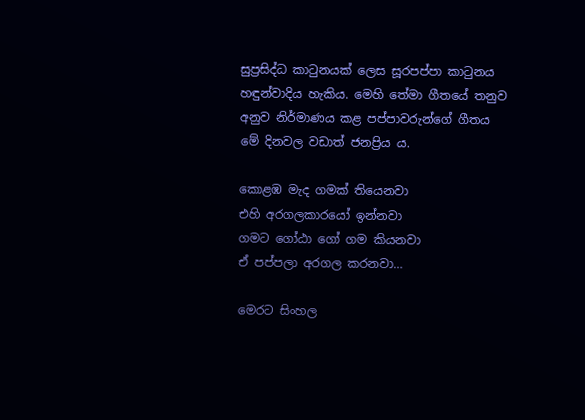සුප්‍රසිද්ධ කාටුනයක් ලෙස සූරපප්පා කාටුනය හඳුන්වාදිය හැකිය. මෙහි තේමා ගීතයේ තනුව අනුව නිර්මාණය කළ පප්පාවරුන්ගේ ගීතය මේ දිනවල වඩාත් ජනප්‍රිය ය.

කොළඹ මැද ගමක් තියෙනවා
එහි අරගලකාරයෝ ඉන්නවා
ගමට ගෝඨා ගෝ ගම කියනවා
ඒ පප්පලා අරගල කරනවා…

මෙරට සිංහල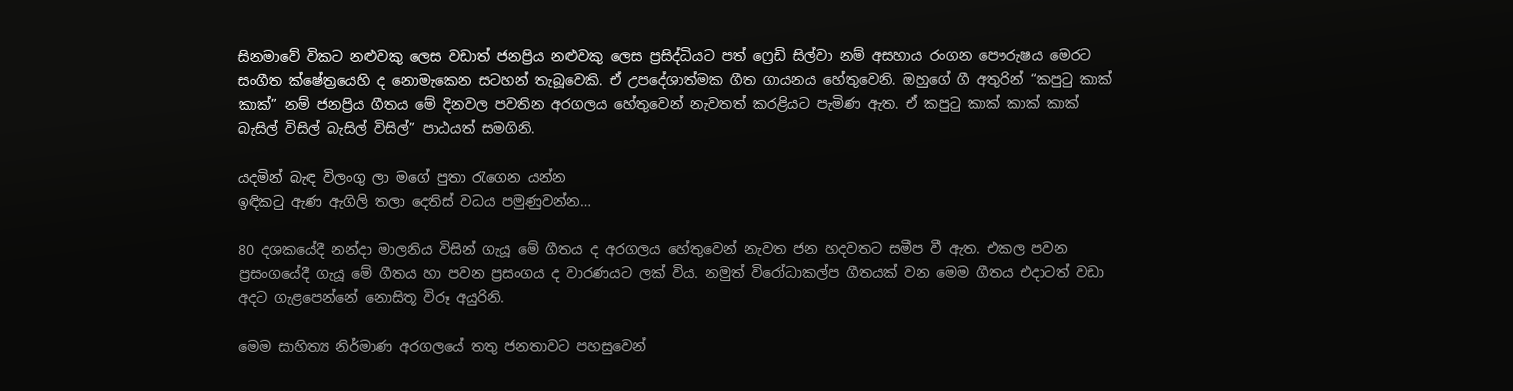සිනමාවේ විකට නළුවකු ලෙස වඩාත් ජනප්‍රිය නළුවකු ලෙස ප්‍රසිද්ධියට පත් ෆ්‍රෙඩි සිල්වා නම් අසහාය රංගන පෞරුෂය මෙරට සංගීත ක්ෂේත්‍රයෙහි ද නොමැකෙන සටහන් තැබූවෙකි. ඒ උපදේශාත්මක ගීත ගායනය හේතුවෙනි. ඔහුගේ ගී අතුරින් “කපුටු කාක් කාක්” නම් ජනප්‍රිය ගීතය මේ දිනවල පවතින අරගලය හේතුවෙන් නැවතත් කරළියට පැමිණ ඇත. ඒ කපුටු කාක් කාක් කාක් බැසිල් විසිල් බැසිල් විසිල්” පාඨයත් සමගිනි.

යදමින් බැඳ විලංගු ලා මගේ පුතා රැගෙන යන්න
ඉඳිකටු ඇණ ඇගිලි තලා දෙතිස් වධය පමුණුවන්න…

80 දශකයේදී නන්දා මාලනිය විසින් ගැයූ මේ ගීතය ද අරගලය හේතුවෙන් නැවත ජන හදවතට සමීප වී ඇත. එකල පවන ප්‍රසංගයේදී ගැයූ මේ ගීතය හා පවන ප්‍රසංගය ද වාරණයට ලක් විය. නමුත් විරෝධාකල්ප ගීතයක් වන මෙම ගීතය එදාටත් වඩා අදට ගැළපෙන්නේ නොසිතූ විරූ අයුරිනි.

මෙම සාහිත්‍ය නිර්මාණ අරගලයේ තතු ජනතාවට පහසුවෙන්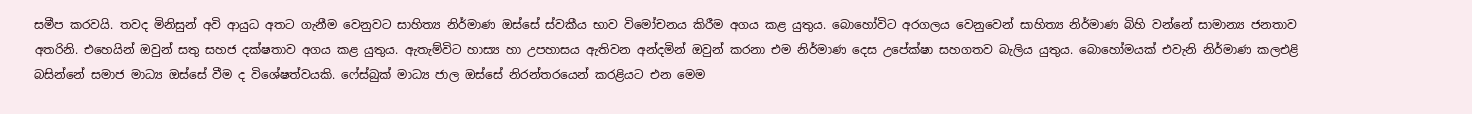සමීප කරවයි. තවද මිනිසුන් අවි ආයුධ අතට ගැනීම වෙනුවට සාහිත්‍ය නිර්මාණ ඔස්සේ ස්වකීය භාව විමෝචනය කිරීම අගය කළ යුතුය. බොහෝවිට අරගලය වෙනුවෙන් සාහිත්‍ය නිර්මාණ බිහි වන්නේ සාමාන්‍ය ජනතාව අතරිනි. එහෙයින් ඔවුන් සතු සහජ දක්ෂතාව අගය කළ යුතුය. ඇතැම්විට හාස්‍ය හා උපහාසය ඇතිවන අන්දමින් ඔවුන් කරනා එම නිර්මාණ දෙස උපේක්ෂා සහගතව බැලිය යුතුය. බොහෝමයක් එවැනි නිර්මාණ කලඑළි බසින්නේ සමාජ මාධ්‍ය ඔස්සේ වීම ද විශේෂත්වයකි. ෆේස්බුක් මාධ්‍ය ජාල ඔස්සේ නිරන්තරයෙන් කරළියට එන මෙම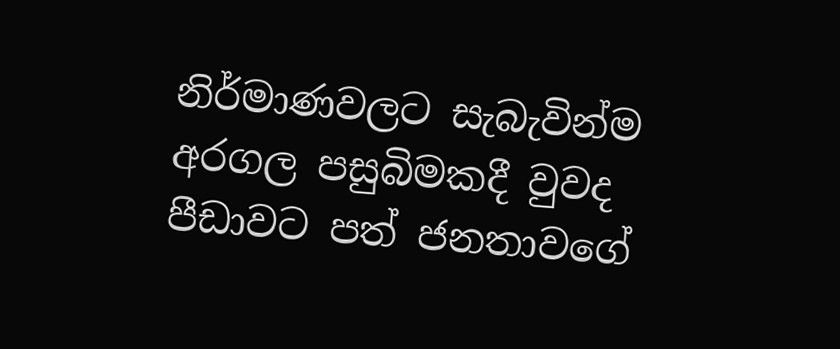නිර්මාණවලට සැබැවින්ම අරගල පසුබිමකදී වුවද පීඩාවට පත් ජනතාවගේ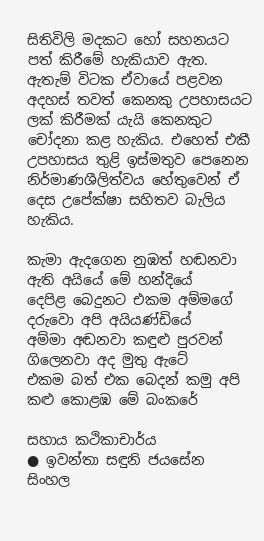සිතිවිලි මදකට හෝ සහනයට පත් කිරීමේ හැකියාව ඇත. ඇතැම් විටක ඒවායේ පළවන අදහස් තවත් කෙනකු උපහාසයට ලක් කිරීමක් යැයි කෙනකුට චෝදනා කළ හැකිය. එහෙත් එකී උපහාසය තුළි ඉස්මතුව පෙනෙන නිර්මාණශීලිත්වය හේතුවෙන් ඒ දෙස උපේක්ෂා සහිතව බැලිය හැකිය.

කැමා ඇදගෙන නුඹත් හඬනවා ඇති අයියේ මේ හන්දියේ
දෙපිළ බෙදුනට එකම අම්මගේ දරුවො අපි අයියණ්ඩියේ
අම්මා අඬනවා කඳුළු පුරවන් ගිලෙනවා අද මුතු ඇටේ
එකම බත් එක බෙදන් කමු අපි කළු කොළඹ මේ බංකරේ

සහාය කථිකාචාර්ය
● ඉවන්තා සඳුනි ජයසේන
සිංහල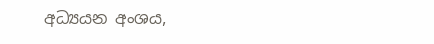අධ්‍යයන අංශය,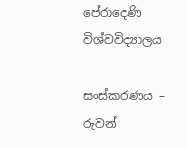පේරාදෙණි විශ්වවිද්‍යාලය

සංස්කරණය – රුවන්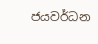ජයවර්ධන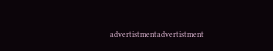advertistmentadvertistment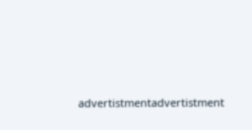advertistmentadvertistment